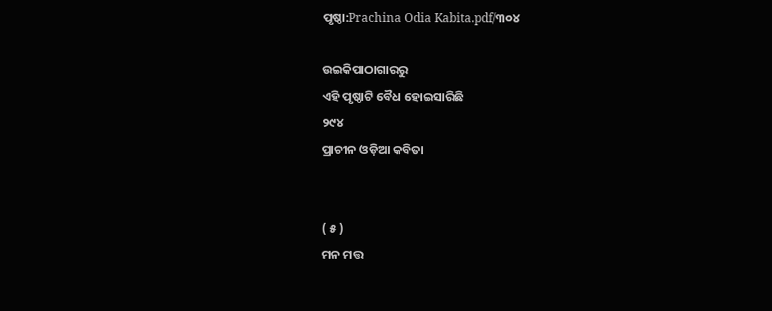ପୃଷ୍ଠା:Prachina Odia Kabita.pdf/୩୦୪

ଉଇକିପାଠାଗାର‌ରୁ
ଏହି ପୃଷ୍ଠାଟି ବୈଧ ହୋଇସାରିଛି
୨୯୪
ପ୍ରାଚୀନ ଓଡ଼ିଆ କବିତା


( ୫ )
ମନ ମତ୍ତ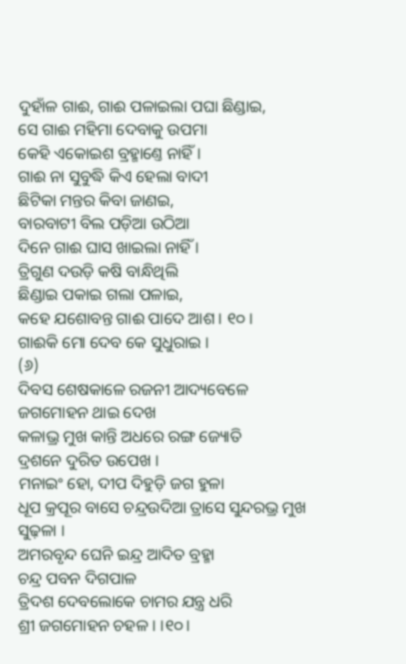ଦୁହାଁଳ ଗାଈ, ଗାଈ ପଳାଇଲା ପଘା ଛିଣ୍ଡାଇ,
ସେ ଗାଈ ମହିମା ଦେବାକୁ ଉପମା
କେହି ଏକୋଇଶ ବ୍ରହ୍ମାଣ୍ତେ ନାହିଁ ।
ଗାଈ ନା ସୁବୁଦ୍ଧି କିଏ ହେଲା ବାଦୀ
ଛିଟିକା ମନ୍ତର କିବା ଜାଣଇ,
ବାରବାଟୀ ବିଲ ପଡ଼ିଆ ଉଠିଆ
ଦିନେ ଗାଈ ଘାସ ଖାଇଲା ନାହିଁ ।
ତ୍ରିଗୁଣ ଦଉଡ଼ି କଷି ବାନ୍ଧିଥିଲି
ଛିଣ୍ଡାଇ ପକାଇ ଗଲା ପଳାଇ,
କହେ ଯଶୋବନ୍ତ ଗାଈ ପାଦେ ଆଶ । ୧୦ ।
ଗାଈକି ମୋ ଦେବ କେ ସୁଧୁରାଇ ।
(୬)
ଦିବସ ଶେଷକାଳେ ରଜନୀ ଆଦ୍ୟବେଳେ
ଜଗମୋହନ ଥାଇ ଦେଖ
କଳାଭ୍ର ମୁଖ କାନ୍ତି ଅଧରେ ରଙ୍ଗ ଜ୍ୟୋତି
ଦ୍ରଶନେ ଦୁରିତ ଉପେଖ ।
ମନାଇଂ ହୋ, ଦୀପ ଦିହୁଡ଼ି ଜଗ ହୁଳା
ଧୂପ କ୍ରପୂର ବାସେ ଚନ୍ଦ୍ରଉଦିଆ ତ୍ରାସେ ସୁନ୍ଦରଭ୍ର ମୁଖ ସୁଢ଼ଳା ।
ଅମରବୃନ୍ଦ ଘେନି ଇନ୍ଦ୍ର ଆଦିତ ବ୍ରହ୍ମା
ଚନ୍ଦ୍ର ପବନ ଦିଗପାଳ
ତ୍ରିଦଶ ଦେବଲୋକେ ଚାମର ଯନ୍ତ୍ର ଧରି
ଶ୍ରୀ ଜଗମୋହନ ଚହଳ । ।୧୦।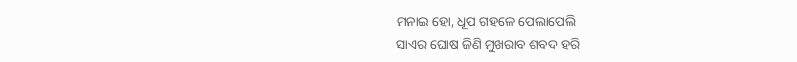ମନାଇ ହୋ, ଧୂପ ଗହଳେ ପେଲାପେଲି
ସାଏର ଘୋଷ ଜିଣି ମୁଖରାବ ଶବଦ ହରି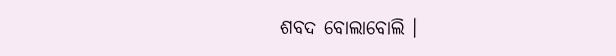ଶବଦ ବୋଲାବୋଲି ।